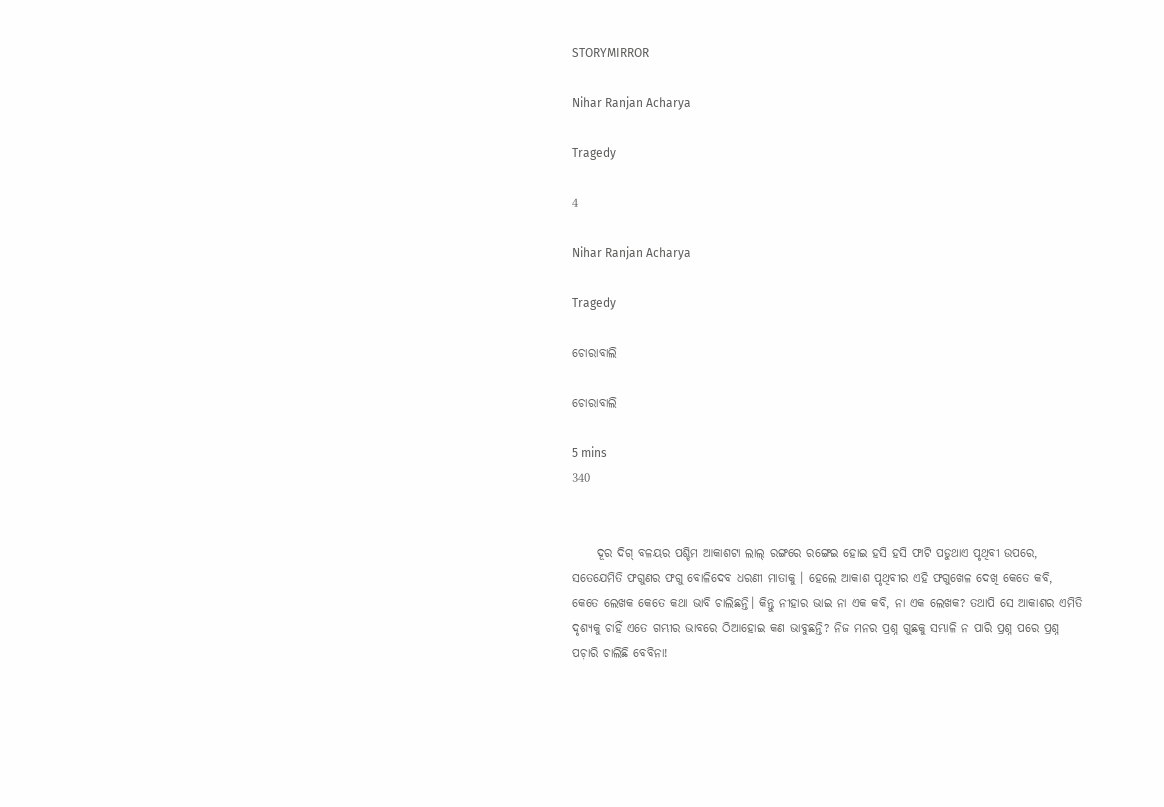STORYMIRROR

Nihar Ranjan Acharya

Tragedy

4

Nihar Ranjan Acharya

Tragedy

ଚୋରାବାଲି

ଚୋରାବାଲି

5 mins
340


     ଦୂର ଦିଗ୍ ବଳୟର ପଶ୍ଚିମ ଆକାଶଟା ଲାଲ୍ ରଙ୍ଗରେ ରଙ୍ଗେଇ ହୋଇ ହସି ହସି ଫାଟି ପଡୁଥାଏ ପୃଥିବୀ ଉପରେ, ସତେଯେମିତି ଫଗୁଣର ଫଗୁ ବୋଳିଦେବ ଧରଣୀ ମାତାକୁ । ହେଲେ ଆକାଶ ପୃଥିବୀର ଏହି ଫଗୁଖେଳ ଦେଖି କେତେ କବି, କେତେ ଲେଖକ କେତେ କଥା ଭାବି ଚାଲିଛନ୍ତି। କିନ୍ତୁ ନୀହାର ଭାଇ ନା ଏକ କବି, ନା ଏକ ଲେଖକ? ତଥାପି ସେ ଆକାଶର ଏମିତି ଦୃଶ୍ଯକୁ ଚାହିଁ ଏତେ ଗମ୍ଭୀର ଭାବରେ ଠିଆହୋଇ କଣ ଭାବୁଛନ୍ତି? ନିଜ ମନର ପ୍ରଶ୍ନ ଗୁଛକୁ ସମ୍ଭାଳି ନ ପାରି ପ୍ରଶ୍ନ ପରେ ପ୍ରଶ୍ନ ପଚ଼ାରି ଚାଲିଛି ବେବିନା!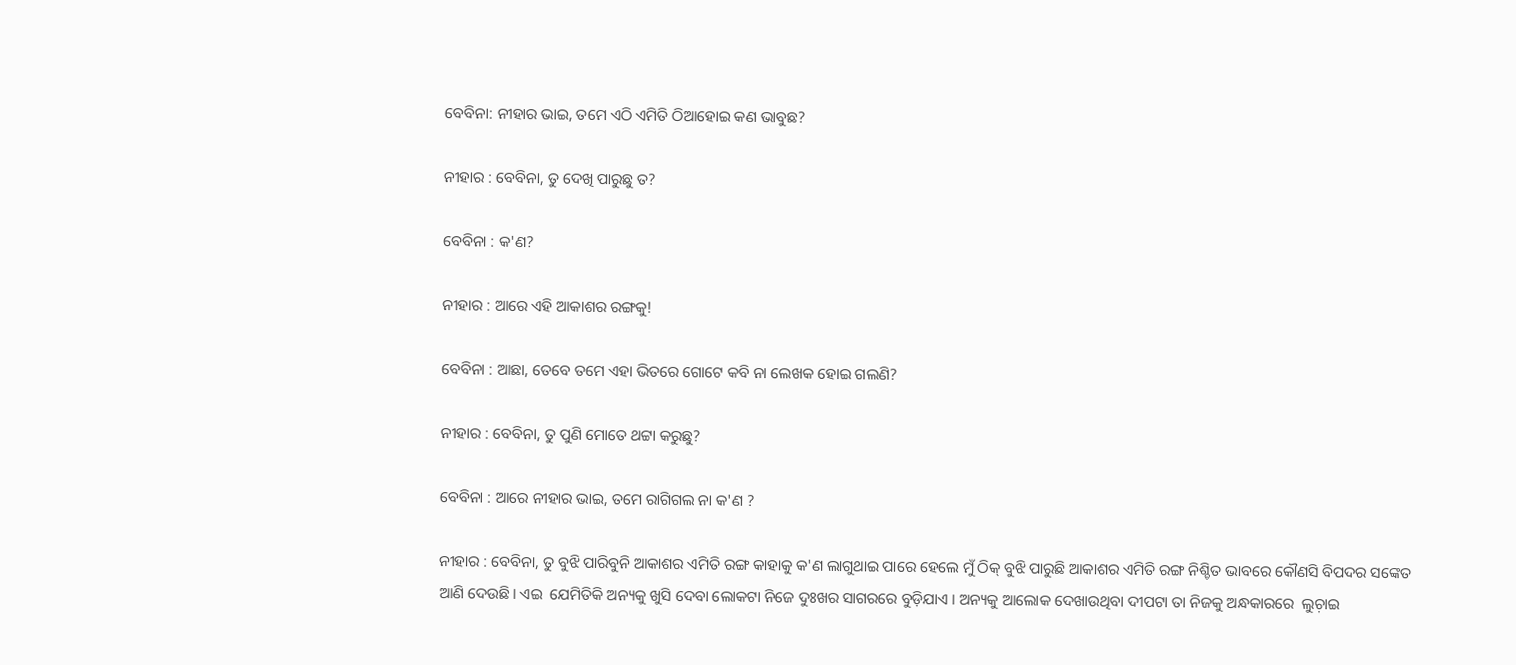ବେବିନା: ନୀହାର ଭାଇ, ତମେ ଏଠି ଏମିତି ଠିଆହୋଇ କଣ ଭାବୁଛ?

ନୀହାର : ବେବିନା, ତୁ ଦେଖି ପାରୁଛୁ ତ?

ବେବିନା : କ'ଣ?

ନୀହାର : ଆରେ ଏହି ଆକାଶର ରଙ୍ଗକୁ!

ବେବିନା : ଆଛା, ତେବେ ତମେ ଏହା ଭିତରେ ଗୋଟେ କବି ନା ଲେଖକ ହୋଇ ଗଲଣି?

ନୀହାର : ବେବିନା, ତୁ ପୁଣି ମୋତେ ଥଟ୍ଟା କରୁଛୁ?

ବେବିନା : ଆରେ ନୀହାର ଭାଇ, ତମେ ରାଗିଗଲ ନା କ'ଣ ?

ନୀହାର : ବେବିନା, ତୁ ବୁଝି ପାରିବୁନି ଆକାଶର ଏମିତି ରଙ୍ଗ କାହାକୁ କ'ଣ ଲାଗୁଥାଇ ପାରେ ହେଲେ ମୁଁ ଠିକ୍ ବୁଝି ପାରୁଛି ଆକାଶର ଏମିତି ରଙ୍ଗ ନିଶ୍ଚିତ ଭାବରେ କୌଣସି ବିପଦର ସଙ୍କେତ ଆଣି ଦେଉଛି। ଏଇ  ଯେମିତିକି ଅନ୍ୟକୁ ଖୁସି ଦେବା ଲୋକଟା ନିଜେ ଦୁଃଖର ସାଗରରେ ବୁଡ଼ିଯାଏ । ଅନ୍ୟକୁ ଆଲୋକ ଦେଖାଉଥିବା ଦୀପଟା ତା ନିଜକୁ ଅନ୍ଧକାରରେ  ଲୁଚ଼ାଇ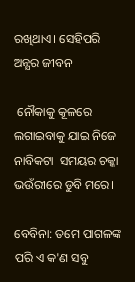ରଖିଥାଏ। ସେହିପରି ଅନ୍ଯର ଜୀବନ

 ନୌକାକୁ କୂଳରେ ଲଗାଇବାକୁ ଯାଇ ନିଜେ ନାବିକଟା  ସମୟର ଚକ୍କା ଭଉଁରୀରେ ଡୁବି ମରେ।

ବେବିନା: ତମେ ପାଗଳଙ୍କ ପରି ଏ କ'ଣ ସବୁ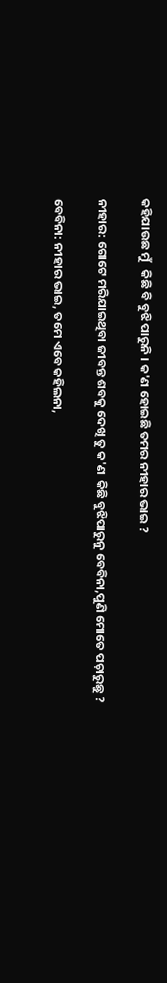କହିଯାଉଛ ମୁଁ   କିଛି ବି ବୁଝି ପାରୁନି । କ'ଣ ହୋଇଛି ତମର ନୀହାର ଭାଇ ?

ନୀହାର: ଗୋଟେ ମରିଯାଇଥିବା ଜୀବନ୍ତ ଶବକୁ ଦେଖି ତୁ କ'ଣ  କିଛି ବୁଝିପାରୁନୁ ବେବିନା,ପୁଣି ମୋତେ ପଚ଼ାରୁଛୁ ?

ବେବିନା: ନୀହାର ଭାଇ, ତମେ ଏବେ କହିଲନା,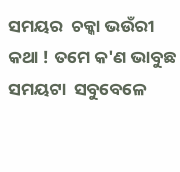ସମୟର  ଚକ୍କା ଭଉଁରୀ କଥା ! ତମେ କ'ଣ ଭାବୁଛ ସମୟଟା  ସବୁବେଳେ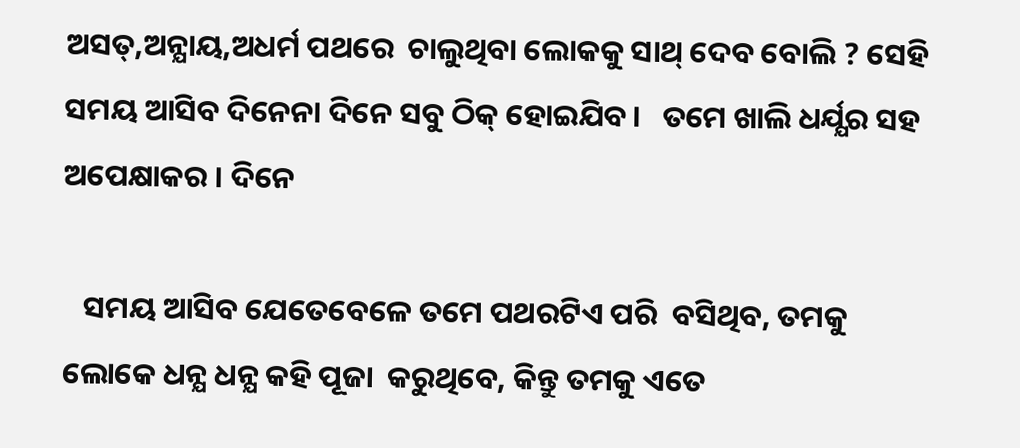ଅସତ୍,ଅନ୍ଯାୟ,ଅଧର୍ମ ପଥରେ  ଚାଲୁଥିବା ଲୋକକୁ ସାଥ୍ ଦେବ ବୋଲି ? ସେହି   ସମୟ ଆସିବ ଦିନେନା ଦିନେ ସବୁ ଠିକ୍ ହୋଇଯିବ।   ତମେ ଖାଲି ଧର୍ଯ୍ଯର ସହ ଅପେକ୍ଷାକର । ଦିନେ

   ସମୟ ଆସିବ ଯେତେବେଳେ ତମେ ପଥରଟିଏ ପରି  ବସିଥିବ, ତମକୁ ଲୋକେ ଧନ୍ଯ ଧନ୍ଯ କହି ପୂଜା  କରୁଥିବେ, କିନ୍ତୁ ତମକୁ ଏତେ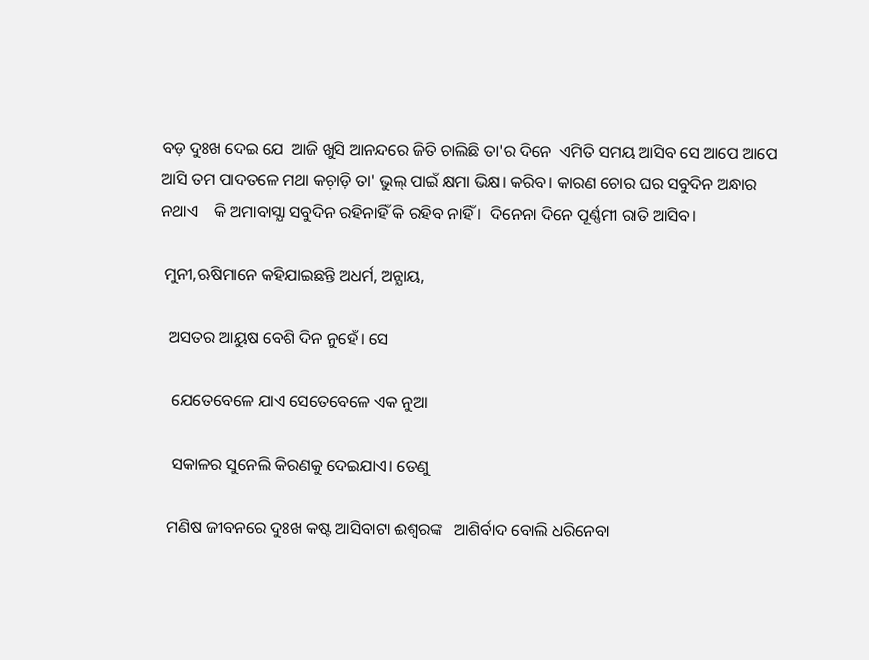ବଡ଼ ଦୁଃଖ ଦେଇ ଯେ  ଆଜି ଖୁସି ଆନନ୍ଦରେ ଜିତି ଚାଲିଛି ତା'ର ଦିନେ  ଏମିତି ସମୟ ଆସିବ ସେ ଆପେ ଆପେ ଆସି ତମ ପାଦତଳେ ମଥା କଚ଼ାଡ଼ି ତା' ଭୁଲ୍ ପାଇଁ କ୍ଷମା ଭିକ୍ଷ। କରିବ। କାରଣ ଚୋର ଘର ସବୁଦିନ ଅନ୍ଧାର ନଥାଏ    କି ଅମାବାସ୍ଯା ସବୁଦିନ ରହିନାହିଁ କି ରହିବ ନାହିଁ ।  ଦିନେନା ଦିନେ ପୂର୍ଣ୍ଣମୀ ରାତି ଆସିବ।

 ମୁନୀ,ଋଷିମାନେ କହିଯାଇଛନ୍ତି ଅଧର୍ମ, ଅନ୍ଯାୟ,

  ଅସତର ଆୟୁଷ ବେଶି ଦିନ ନୁହେଁ। ସେ

   ଯେତେବେଳେ ଯାଏ ସେତେବେଳେ ଏକ ନୁଆ

   ସକାଳର ସୁନେଲି କିରଣକୁ ଦେଇଯାଏ। ତେଣୁ

  ମଣିଷ ଜୀବନରେ ଦୁଃଖ କଷ୍ଟ ଆସିବାଟା ଈଶ୍ବରଙ୍କ   ଆଶିର୍ବାଦ ବୋଲି ଧରିନେବା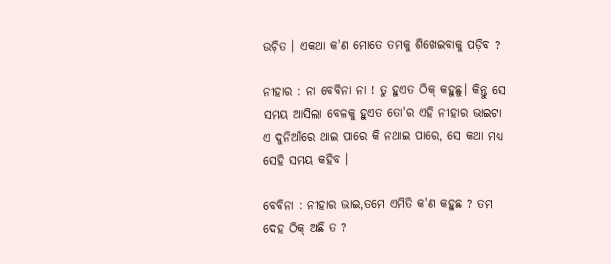ଉଚ଼ିତ । ଏକଥା କ'ଣ ମୋତେ ତମକୁ ଶିଖେଇବାକୁ ପଡ଼ିବ ?

ନୀହାର : ନା ବେବିନା ନା ! ତୁ ହୁଏତ ଠିକ୍ କହୁଛୁ। କିନ୍ତୁ ସେ ସମୟ ଆସିଲା ବେଳକୁ ହୁଏତ ତୋ'ର ଏହି ନୀହାର ଭାଇଟା ଏ ଦୁନିଆଁରେ ଥାଇ ପାରେ କି ନଥାଇ ପାରେ, ସେ କଥା ମଧ୍ୟ ସେହି ସମୟ କହିବ ।

ବେବିନା : ନୀହାର ଭାଇ,ତମେ ଏମିତି କ'ଣ କହୁଛ ? ତମ   ଦେହ ଠିକ୍ ଅଛି ତ ?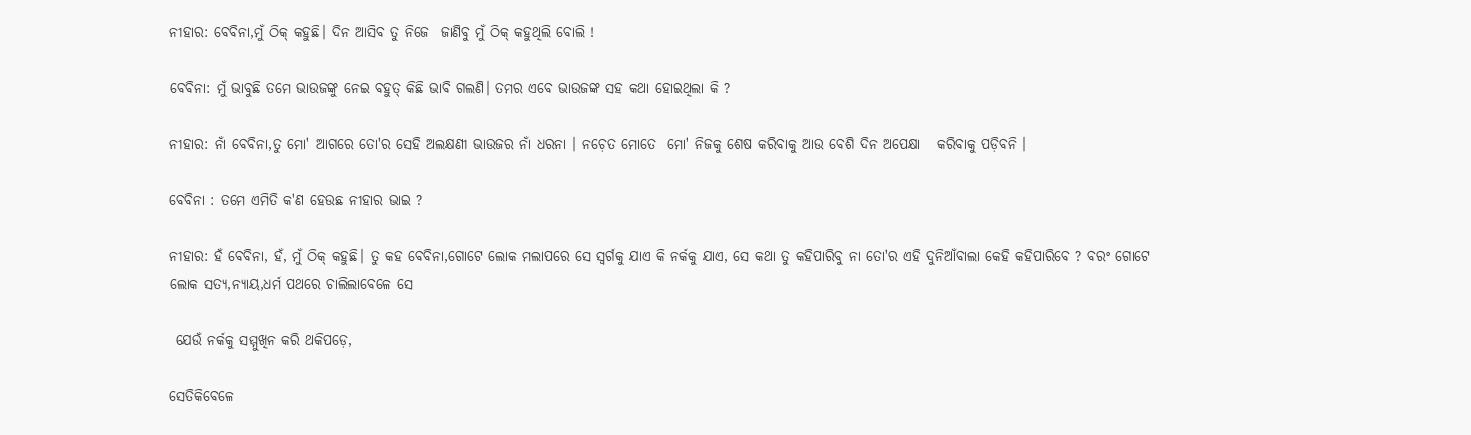ନୀହାର: ବେବିନା,ମୁଁ ଠିକ୍ କହୁଛି। ଦିନ ଆସିବ ତୁ ନିଜେ  ଜାଣିବୁ ମୁଁ ଠିକ୍ କହୁଥିଲି ବୋଲି !

ବେବିନା: ମୁଁ ଭାବୁଛି ତମେ ଭାଉଜଙ୍କୁ ନେଇ ବହୁତ୍ କିଛି ଭାବି ଗଲଣି। ତମର ଏବେ ଭାଉଜଙ୍କ ସହ କଥା ହୋଇଥିଲା କି ?

ନୀହାର: ନାଁ ବେବିନା,ତୁ ମୋ' ଆଗରେ ତୋ'ର ସେହି ଅଲକ୍ଷଣୀ ଭାଉଜର ନାଁ ଧରନା । ନଚ଼େତ ମୋତେ  ମୋ' ନିଜକୁ ଶେଷ କରିବାକୁ ଆଉ ବେଶି ଦିନ ଅପେକ୍ଷା   କରିବାକୁ ପଡ଼ିବନି ।

ବେବିନା : ତମେ ଏମିତି କ'ଣ ହେଉଛ ନୀହାର ଭାଇ ?

ନୀହାର: ହଁ ବେବିନା, ହଁ, ମୁଁ ଠିକ୍ କହୁଛି। ତୁ କହ ବେବିନା,ଗୋଟେ ଲୋକ ମଲାପରେ ସେ ସ୍ବର୍ଗକୁ ଯାଏ କି ନର୍କକୁ ଯାଏ, ସେ କଥା ତୁ କହିପାରିବୁ ନା ତୋ'ର ଏହି ଦୁନିଆଁବାଲା କେହି କହିପାରିବେ ? ବରଂ ଗୋଟେ   ଲୋକ ସତ୍ଯ,ନ୍ଯାୟ,ଧର୍ମ ପଥରେ ଚାଲିଲାବେଳେ ସେ

 ଯେଉଁ ନର୍କକୁ ସମ୍ମୁଖିନ କରି ଥକିପଡ଼େ,

ସେତିକିବେଳେ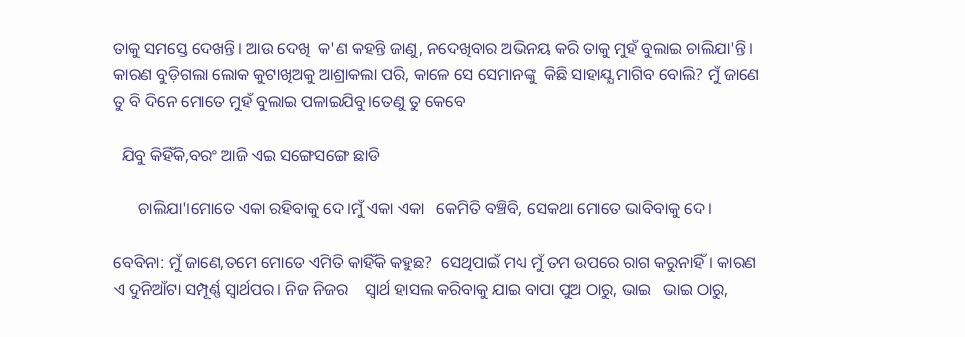ତାକୁ ସମସ୍ତେ ଦେଖନ୍ତି। ଆଉ ଦେଖି  କ'ଣ କହନ୍ତି ଜାଣୁ, ନଦେଖିବାର ଅଭିନୟ କରି ତାକୁ ମୁହଁ ବୁଲାଇ ଚାଲିଯା'ନ୍ତି। କାରଣ ବୁଡ଼ିଗଲା ଲୋକ କୁଟାଖିଅକୁ ଆଶ୍ରାକଲା ପରି, କାଳେ ସେ ସେମାନଙ୍କୁ  କିଛି ସାହାଯ୍ଯ ମାଗିବ ବୋଲି? ମୁଁ ଜାଣେ ତୁ ବି ଦିନେ ମୋତେ ମୁହଁ ବୁଲାଇ ପଳାଇଯିବୁ।ତେଣୁ ତୁ କେବେ

  ଯିବୁ କିହିଁକି,ବରଂ ଆଜି ଏଇ ସଙ୍ଗେସଙ୍ଗେ ଛାଡି

      ଚାଲିଯା'।ମୋତେ ଏକା ରହିବାକୁ ଦେ।ମୁଁ ଏକା ଏକା   କେମିତି ବଞ୍ଚିବି, ସେକଥା ମୋତେ ଭାବିବାକୁ ଦେ।

ବେବିନା: ମୁଁ ଜାଣେ,ତମେ ମୋତେ ଏମିତି କାହିଁକି କହୁଛ?  ସେଥିପାଇଁ ମଧ୍ୟ ମୁଁ ତମ ଉପରେ ରାଗ କରୁନାହିଁ। କାରଣ ଏ ଦୁନିଆଁଟା ସମ୍ପୂର୍ଣ୍ଣ ସ୍ବାର୍ଥପର। ନିଜ ନିଜର    ସ୍ବାର୍ଥ ହାସଲ କରିବାକୁ ଯାଇ ବାପା ପୁଅ ଠାରୁ, ଭାଇ   ଭାଇ ଠାରୁ,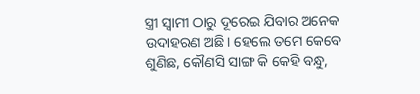ସ୍ତ୍ରୀ ସ୍ବାମୀ ଠାରୁ ଦୂରେଇ ଯିବାର ଅନେକ  ଉଦାହରଣ ଅଛି। ହେଲେ ତମେ କେବେ ଶୁଣିଛ, କୌଣସି ସାଙ୍ଗ କି କେହି ବନ୍ଧୁ,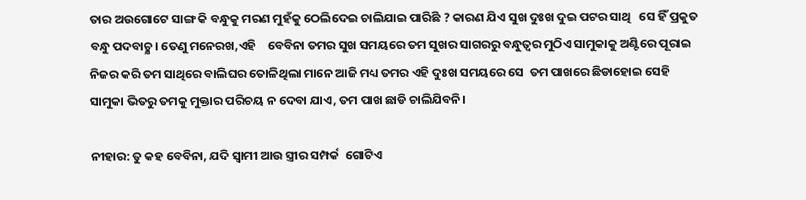ତାର ଅଉଗୋଟେ ସାଙ୍ଗ କି ବନ୍ଧୁକୁ ମରଣ ମୁହଁକୁ ଠେଲିଦେଇ ଚାଲିଯାଇ ପାରିଛି ? କାରଣ ଯିଏ ସୁଖ ଦୁଃଖ ଦୁଇ ପଟର ସାଥି   ସେ ହିଁ ପ୍ରକୁତ ବନ୍ଧୁ ପଦବାଚ଼୍ଯ। ତେଣୁ ମନେରଖ,ଏହି    ବେବିନା ତମର ସୁଖ ସମୟରେ ତମ ସୁଖର ସାଗରରୁ ବନ୍ଧୁତ୍ବର ମୁଠିଏ ସାମୁକାକୁ ଅଣ୍ଟିରେ ପୂରାଇ  ନିଜର କରି ତମ ସାଥିରେ ବାଲିଘର ତୋଳିଥିଲା ମାନେ ଆଜି ମଧ୍ୟ ତମର ଏହି ଦୁଃଖ ସମୟରେ ସେ  ତମ ପାଖରେ ଛିଡାହୋଇ ସେହି ସାମୁକା ଭିତରୁ ତମକୁ ମୁକ୍ତାର ପରିଚୟ ନ ଦେବା ଯାଏ, ତମ ପାଖ ଛାଡି ଚାଲିଯିବନି।

ନୀହାର: ତୁ କହ ବେବିନା, ଯଦି ସ୍ବାମୀ ଆଉ ସ୍ତ୍ରୀର ସମ୍ପର୍କ  ଗୋଟିଏ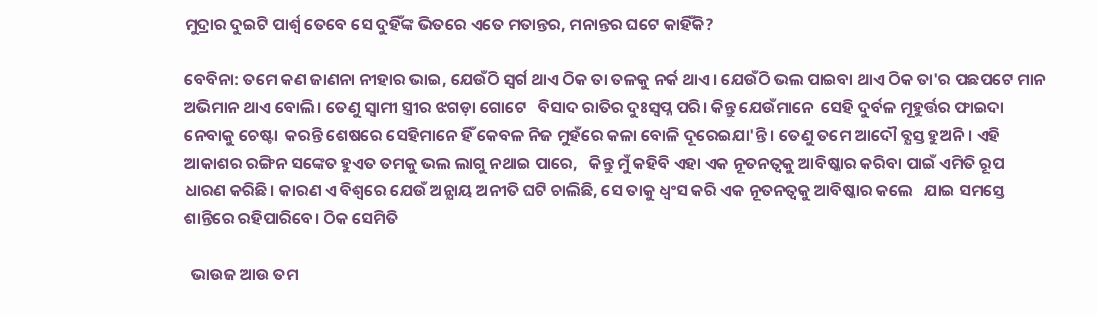ମୁଦ୍ରାର ଦୁଇଟି ପାର୍ଶ୍ବ ତେବେ ସେ ଦୁହିଁଙ୍କ ଭିତରେ ଏତେ ମତାନ୍ତର, ମନାନ୍ତର ଘଟେ କାହିଁକି?

ବେବିନା: ତମେ କଣ ଜାଣନା ନୀହାର ଭାଇ, ଯେଉଁଠି ସ୍ବର୍ଗ ଥାଏ ଠିକ ତା ତଳକୁ ନର୍କ ଥାଏ। ଯେଉଁଠି ଭଲ ପାଇବା ଥାଏ ଠିକ ତା'ର ପଛପଟେ ମାନ ଅଭିମାନ ଥାଏ ବୋଲି। ତେଣୁ ସ୍ବାମୀ ସ୍ତ୍ରୀର ଝଗଡ଼ା ଗୋଟେ   ବିସାଦ ରାତିର ଦୁଃସ୍ବପ୍ନ ପରି। କିନ୍ତୁ ଯେଉଁମାନେ  ସେହି ଦୁର୍ବଳ ମୂହୁର୍ତ୍ତର ଫାଇଦା ନେବାକୁ ଚେଷ୍ଟା  କରନ୍ତି ଶେଷରେ ସେହିମାନେ ହିଁ କେବଳ ନିଜ ମୁହଁରେ କଳା ବୋଳି ଦୂରେଇଯା'ନ୍ତି। ତେଣୁ ତମେ ଆଦୌ ବ୍ଯସ୍ତ ହୁଅନି। ଏହି ଆକାଶର ରଙ୍ଗିନ ସଙ୍କେତ ହୁଏତ ତମକୁ ଭଲ ଲାଗୁ ନଥାଇ ପାରେ,   କିନ୍ତୁ ମୁଁ କହିବି ଏହା ଏକ ନୂତନତ୍ବକୁ ଆବିଷ୍କାର କରିବା ପାଇଁ ଏମିତି ରୂପ ଧାରଣ କରିଛି। କାରଣ ଏ ବିଶ୍ବରେ ଯେଉଁ ଅନ୍ଯାୟ ଅନୀତି ଘଟି ଚାଲିଛି, ସେ ତାକୁ ଧ୍ବଂସ କରି ଏକ ନୂତନତ୍ବକୁ ଆବିଷ୍କାର କଲେ   ଯାଇ ସମସ୍ତେ ଶାନ୍ତିରେ ରହିପାରିବେ। ଠିକ ସେମିତି

  ଭାଉଜ ଆଉ ତମ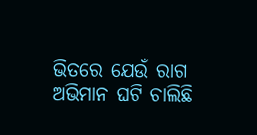ଭିତରେ ଯେଉଁ ରାଗ ଅଭିମାନ ଘଟି ଚାଲିଛି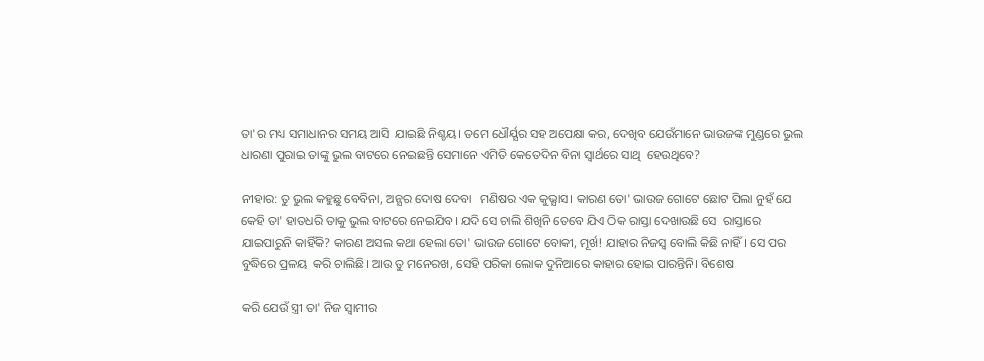ତା'ର ମଧ୍ୟ ସମାଧାନର ସମୟ ଆସି  ଯାଇଛି ନିଶ୍ଚୟ। ତମେ ଧୌର୍ଯ୍ଯର ସହ ଅପେକ୍ଷା କର, ଦେଖିବ ଯେଉଁମାନେ ଭାଉଜଙ୍କ ମୁଣ୍ଡରେ ଭୁଲ   ଧାରଣା ପୁରାଇ ତାଙ୍କୁ ଭୁଲ ବାଟରେ ନେଇଛନ୍ତି ସେମାନେ ଏମିତି କେତେଦିନ ବିନା ସ୍ବାର୍ଥରେ ସାଥି  ହେଉଥିବେ?

ନୀହାର: ତୁ ଭୁଲ କହୁଛୁ ବେବିନା, ଅନ୍ଯର ଦୋଷ ଦେବା   ମଣିଷର ଏକ କୁଭ୍ଯାସ। କାରଣ ତୋ' ଭାଉଜ ଗୋଟେ ଛୋଟ ପିଲା ନୁହଁ ଯେ କେହି ତା' ହାତଧରି ତାକୁ ଭୁଲ ବାଟରେ ନେଇଯିବ। ଯଦି ସେ ଚାଲି ଶିଖିନି ତେବେ ଯିଏ ଠିକ ରାସ୍ତା ଦେଖାଉଛି ସେ  ରାସ୍ତାରେ ଯାଇପାରୁନି କାହିଁକି? କାରଣ ଅସଲ କଥା ହେଲା ତୋ' ଭାଉଜ ଗୋଟେ ବୋକୀ, ମୂର୍ଖ! ଯାହାର ନିଜସ୍ବ ବୋଲି କିଛି ନାହିଁ। ସେ ପର ବୁଦ୍ଧିରେ ପ୍ରଳୟ  କରି ଚାଲିଛି। ଆଉ ତୁ ମନେରଖ, ସେହି ପରିକା ଲୋକ ଦୁନିଆରେ କାହାର ହୋଇ ପାରନ୍ତିନି। ବିଶେଷ

କରି ଯେଉଁ ସ୍ତ୍ରୀ ତା' ନିଜ ସ୍ବାମୀର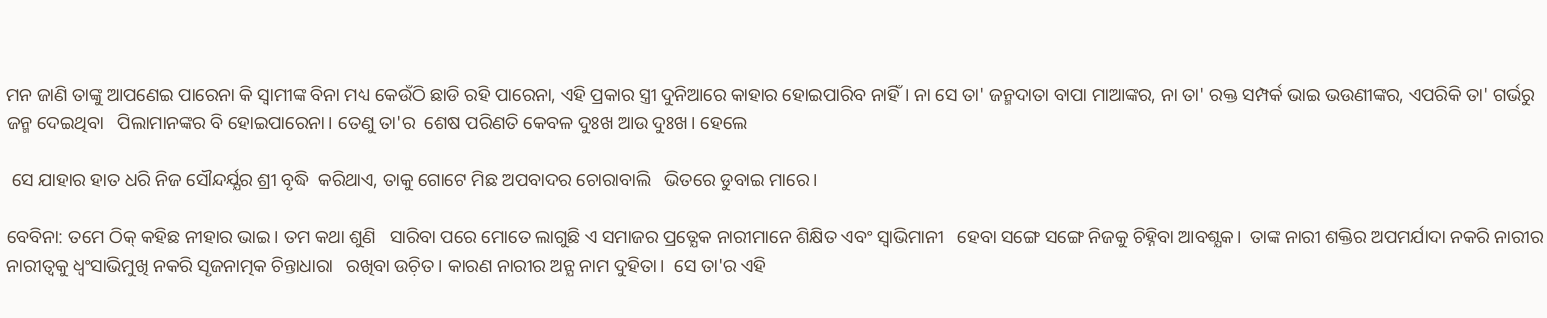ମନ ଜାଣି ତାଙ୍କୁ ଆପଣେଇ ପାରେନା କି ସ୍ବାମୀଙ୍କ ବିନା ମଧ୍ୟ କେଉଁଠି ଛାଡି ରହି ପାରେନା, ଏହି ପ୍ରକାର ସ୍ତ୍ରୀ ଦୁନିଆରେ କାହାର ହୋଇପାରିବ ନାହିଁ। ନା ସେ ତା' ଜନ୍ମଦାତା ବାପା ମାଆଙ୍କର, ନା ତା' ରକ୍ତ ସମ୍ପର୍କ ଭାଇ ଭଉଣୀଙ୍କର, ଏପରିକି ତା' ଗର୍ଭରୁ ଜନ୍ମ ଦେଇଥିବା   ପିଲାମାନଙ୍କର ବି ହୋଇପାରେନା। ତେଣୁ ତା'ର  ଶେଷ ପରିଣତି କେବଳ ଦୁଃଖ ଆଉ ଦୁଃଖ। ହେଲେ

 ସେ ଯାହାର ହାତ ଧରି ନିଜ ସୌନ୍ଦର୍ଯ୍ଯର ଶ୍ରୀ ବୃଦ୍ଧି  କରିଥାଏ, ତାକୁ ଗୋଟେ ମିଛ ଅପବାଦର ଚୋରାବାଲି   ଭିତରେ ଡୁବାଇ ମାରେ।

ବେବିନା: ତମେ ଠିକ୍ କହିଛ ନୀହାର ଭାଇ। ତମ କଥା ଶୁଣି   ସାରିବା ପରେ ମୋତେ ଲାଗୁଛି ଏ ସମାଜର ପ୍ରତ୍ଯେକ ନାରୀମାନେ ଶିକ୍ଷିତ ଏବଂ ସ୍ବାଭିମାନୀ   ହେବା ସଙ୍ଗେ ସଙ୍ଗେ ନିଜକୁ ଚିହ୍ନିବା ଆବଶ୍ଯକ।  ତାଙ୍କ ନାରୀ ଶକ୍ତିର ଅପମର୍ଯାଦା ନକରି ନାରୀର  ନାରୀତ୍ବକୁ ଧ୍ବଂସାଭିମୁଖି ନକରି ସୃଜନାତ୍ମକ ଚିନ୍ତାଧାରା   ରଖିବା ଉଚ଼ିତ। କାରଣ ନାରୀର ଅନ୍ଯ ନାମ ଦୁହିତା।  ସେ ତା'ର ଏହି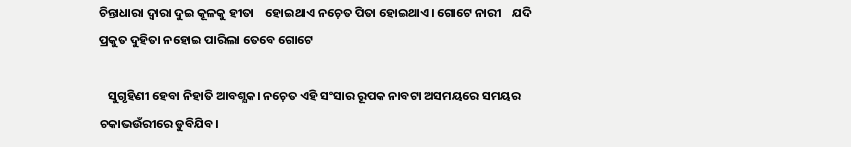ଚିନ୍ତାଧାରା ଦ୍ବାରା ଦୁଇ କୂଳକୁ ହୀତା    ହୋଇଥାଏ ନଚ଼େତ ପିତା ହୋଇଥାଏ। ଗୋଟେ ନାରୀ    ଯଦି ପ୍ରକୁତ ଦୁହିତା ନହୋଇ ପାରିଲା ତେବେ ଗୋଟେ

   ସୁଗୃହିଣୀ ହେବା ନିହାତି ଆବଶ୍ଯକ। ନଚ଼େତ ଏହି ସଂସାର ରୂପକ ନାବଟା ଅସମୟରେ ସମୟର ଚକାଭଉଁରୀରେ ଡୁବିଯିବ।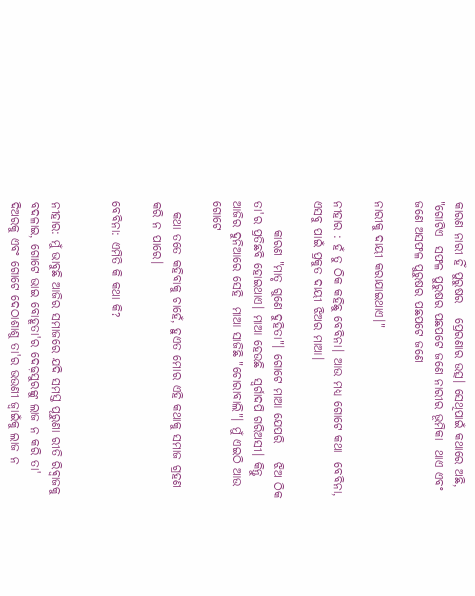କାରଣ ନାରୀ ହିଁ ପୁରୁଷର   ପ୍ରେରଣାର ଉତ୍ସ। ସେଥିପାଇଁ କଥାରେ ଅଛି, "ଗୋଟିଏ  ସଫଳ ପୁରୁଷର ପଛପଟେ ଜଣେ ନାରୀର ଭୂମିକା  ଥାଏ ଏବଂ ଜଣେ ଅସଫଳ ପୁରୁଷର ପଛପଟେ ଜଣେ

ନାରୀକୁ ଦାୟୀ କରାଯାଇଥାଏ।"

ନୀହାର : ହଁ ତୁ ଠିକ କହିଛୁ ବେବିନା। ଆଉ ମଧ୍ୟ ଗୋଟେ କଥା  ବେବିନା, ଏସବୁ ପାଇଁ ପ୍ରକୁତ ଦାୟୀ ଝିଅର ମାଆ।

      କାରଣ "ମାତୃ ଗୁଣେ ଦୁହିତା"। ଗୋଟେ ମାଆ ଯେପରି    ଝିଅ ଠିକ ତା'ର ପ୍ରତିଛବି ହୋଇଥାଏ। ମାଆ ହେଉଛି  ସ୍ବର୍ଗାଦପି ଗରିଅସୀ। କିନ୍ତୁ ଆଜିର ଦୁନିଆରେ ସେହି  ମାଆ ସାଜିଛି "ଚୋରାବାଲି"। ମୁଁ ଏଇଠି ଆଉ ଗୋଟେ

  କଥା ତତେ କହିବାକୁ ଚାହେଁ, ହୁଏତ ମୋର ଏହି କଥାକୁ ସମାଜ ଗ୍ରହଣ କରି ନ ପାରେ।

ବେବିନା: ଏମିତି କି କଥା କି?


ନୀହାର: ମୁଁ ଭାବୁଛି ଆଜିର ସମାଜରେ ଯଦି ସମସ୍ତ ପୂରୁଣା ରୀତି ରିଵ୍ବାଜକୁ ବଦଳାଇ, ଗୋଟେ ଭାଇ ବୋହୂତା'ର ଦେଢ଼ସୁରଙ୍କୁ ଲାଜ ନ କରି ତା' ଦିଅରକୁ ଏବଂ ଗୋଟେ ଦେଠାଶାଶୁ ତା'ର ଭଉଣୀ ଜ୍ବାଇଁକୁ ଲାଜ ନ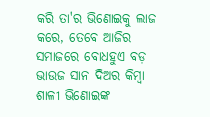କରି ତା'ର ଭିଣୋଇକୁ ଲାଜ କରେ, ତେବେ ଆଜିର ସମାଜରେ ବୋଧହୁଏ ବଡ଼ ଭାଉଜ ସାନ ଦିଅର କିମ୍ବା ଶାଳୀ ଭିଣୋଇଙ୍କ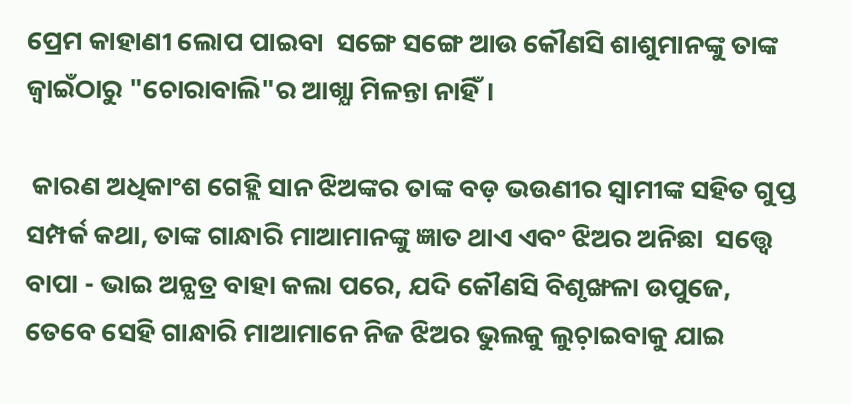ପ୍ରେମ କାହାଣୀ ଲୋପ ପାଇବା  ସଙ୍ଗେ ସଙ୍ଗେ ଆଉ କୌଣସି ଶାଶୁମାନଙ୍କୁ ତାଙ୍କ  ଜ୍ବାଇଁଠାରୁ "ଚୋରାବାଲି"ର ଆଖ୍ଯା ମିଳନ୍ତା ନାହିଁ।

 କାରଣ ଅଧିକାଂଶ ଗେହ୍ଲି ସାନ ଝିଅଙ୍କର ତାଙ୍କ ବଡ଼ ଭଉଣୀର ସ୍ବାମୀଙ୍କ ସହିତ ଗୁପ୍ତ ସମ୍ପର୍କ କଥା, ତାଙ୍କ ଗାନ୍ଧାରି ମାଆମାନଙ୍କୁ ଜ୍ଞାତ ଥାଏ ଏବଂ ଝିଅର ଅନିଛା  ସତ୍ତ୍ବେ ବାପା - ଭାଇ ଅନ୍ଯତ୍ର ବାହା କଲା ପରେ, ଯଦି କୌଣସି ବିଶୃଙ୍ଖଳା ଉପୁଜେ, ତେବେ ସେହି ଗାନ୍ଧାରି ମାଆମାନେ ନିଜ ଝିଅର ଭୁଲକୁ ଲୁଚ଼ାଇବାକୁ ଯାଇ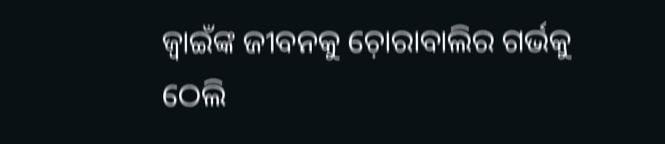ଜ୍ବାଇଁଙ୍କ ଜୀବନକୁ ଚ଼ୋରାବାଲିର ଗର୍ଭକୁ ଠେଲି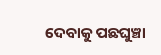ଦେବାକୁ ପଛଘୁଞ୍ଚା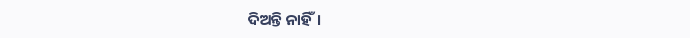ଦିଅନ୍ତି ନାହିଁ।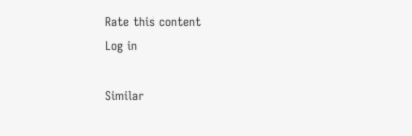Rate this content
Log in

Similar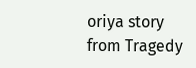oriya story from Tragedy